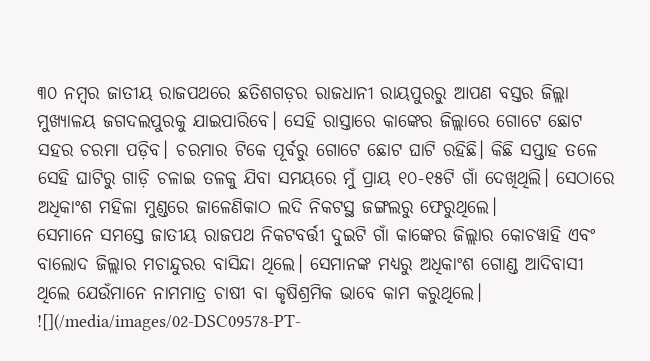୩୦ ନମ୍ବର ଜାତୀୟ ରାଜପଥରେ ଛତିଶଗଡ଼ର ରାଜଧାନୀ ରାୟପୁରରୁ ଆପଣ ବସ୍ତର ଜିଲ୍ଲା ମୁଖ୍ୟାଳୟ ଜଗଦଲପୁରକୁ ଯାଇପାରିବେ। ସେହି ରାସ୍ତାରେ କାଙ୍କେର ଜିଲ୍ଲାରେ ଗୋଟେ ଛୋଟ ସହର ଚରମା ପଡ଼ିବ। ଚରମାର ଟିକେ ପୂର୍ବରୁ ଗୋଟେ ଛୋଟ ଘାଟି ରହିଛି। କିଛି ସପ୍ତାହ ତଳେ ସେହି ଘାଟିରୁ ଗାଡ଼ି ଚଳାଇ ତଳକୁ ଯିବା ସମୟରେ ମୁଁ ପ୍ରାୟ ୧୦-୧୫ଟି ଗାଁ ଦେଖିଥିଲି। ସେଠାରେ ଅଧିକାଂଶ ମହିଳା ମୁଣ୍ଡରେ ଜାଳେଣିକାଠ ଲଦି ନିକଟସ୍ଥ ଜଙ୍ଗଲରୁ ଫେରୁଥିଲେ।
ସେମାନେ ସମସ୍ତେ ଜାତୀୟ ରାଜପଥ ନିକଟବର୍ତ୍ତୀ ଦୁଇଟି ଗାଁ କାଙ୍କେର ଜିଲ୍ଲାର କୋଚୱାହି ଏବଂ ବାଲୋଦ ଜିଲ୍ଲାର ମଚାନ୍ଦୁରର ବାସିନ୍ଦା ଥିଲେ। ସେମାନଙ୍କ ମଧ୍ୟରୁ ଅଧିକାଂଶ ଗୋଣ୍ଡ ଆଦିବାସୀ ଥିଲେ ଯେଉଁମାନେ ନାମମାତ୍ର ଚାଷୀ ବା କୃଷିଶ୍ରମିକ ଭାବେ କାମ କରୁଥିଲେ।
![](/media/images/02-DSC09578-PT-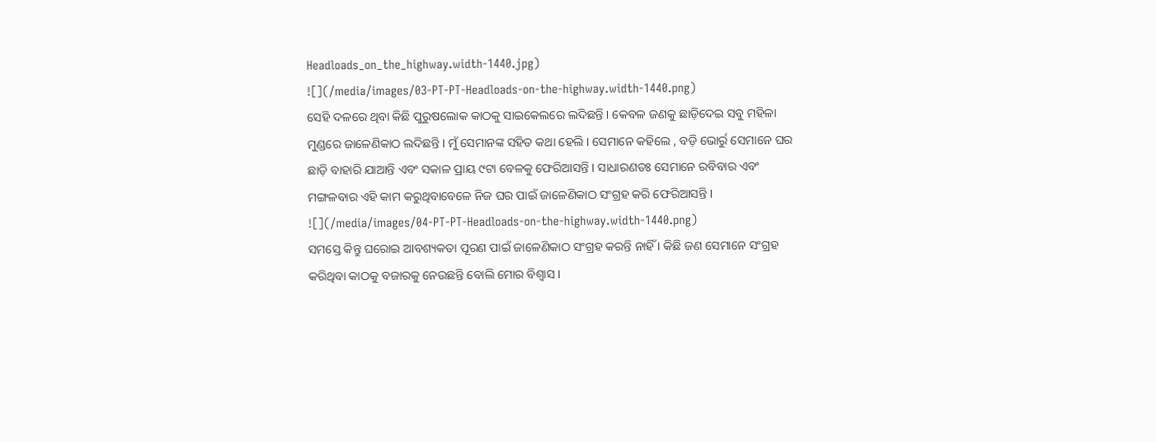Headloads_on_the_highway.width-1440.jpg)
![](/media/images/03-PT-PT-Headloads-on-the-highway.width-1440.png)
ସେହି ଦଳରେ ଥିବା କିଛି ପୁରୁଷଲୋକ କାଠକୁ ସାଇକେଲରେ ଲଦିଛନ୍ତି । କେବଳ ଜଣକୁ ଛାଡ଼ିଦେଇ ସବୁ ମହିଳା ମୁଣ୍ଡରେ ଜାଳେଣିକାଠ ଲଦିଛନ୍ତି । ମୁଁ ସେମାନଙ୍କ ସହିତ କଥା ହେଲି । ସେମାନେ କହିଲେ , ବଡ଼ି ଭୋର୍ରୁ ସେମାନେ ଘର ଛାଡ଼ି ବାହାରି ଯାଆନ୍ତି ଏବଂ ସକାଳ ପ୍ରାୟ ୯ଟା ବେଳକୁ ଫେରିଆସନ୍ତି । ସାଧାରଣତଃ ସେମାନେ ରବିବାର ଏବଂ ମଙ୍ଗଳବାର ଏହି କାମ କରୁଥିବାବେଳେ ନିଜ ଘର ପାଇଁ ଜାଳେଣିକାଠ ସଂଗ୍ରହ କରି ଫେରିଆସନ୍ତି ।
![](/media/images/04-PT-PT-Headloads-on-the-highway.width-1440.png)
ସମସ୍ତେ କିନ୍ତୁ ଘରୋଇ ଆବଶ୍ୟକତା ପୂରଣ ପାଇଁ ଜାଳେଣିକାଠ ସଂଗ୍ରହ କରନ୍ତି ନାହିଁ । କିଛି ଜଣ ସେମାନେ ସଂଗ୍ରହ କରିଥିବା କାଠକୁ ବଜାରକୁ ନେଉଛନ୍ତି ବୋଲି ମୋର ବିଶ୍ୱାସ ।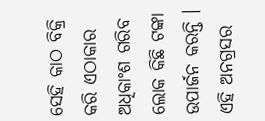ସେହି କାଠ ବିକ୍ରି କରି ଏଠାକାର ଅଧିକାଂଶ ଗରିବ ଲୋକ କିଛି ଟଙ୍କା ଉପାର୍ଜନ କରନ୍ତି । ଏହି ଅନଗ୍ରସର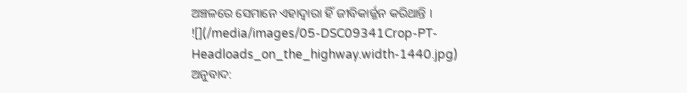ଅଞ୍ଚଳରେ ସେମାନେ ଏହାଦ୍ୱାରା ହିଁ ଜୀବିକାର୍ଜ୍ଜନ କରିଥାନ୍ତି ।
![](/media/images/05-DSC09341Crop-PT-Headloads_on_the_highway.width-1440.jpg)
ଅନୁବାଦ: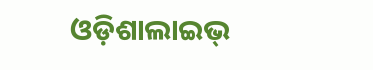ଓଡ଼ିଶାଲାଇଭ୍